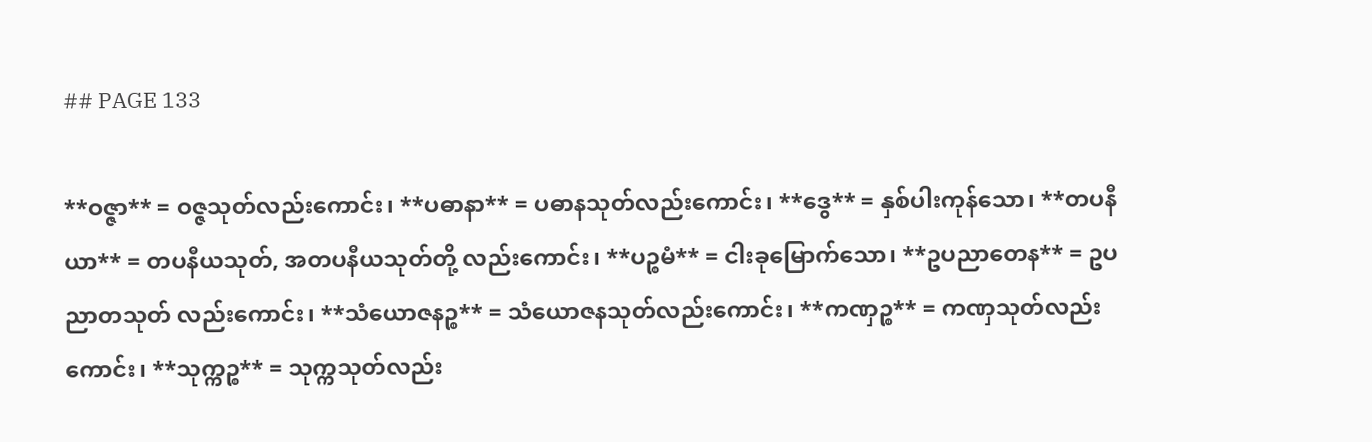## PAGE 133

**ဝဇ္ဇာ** = ဝဇ္ဇသုတ်လည်းကောင်း၊ **ပဓာနာ** = ပဓာနသုတ်လည်းကောင်း၊ **ဒွေ** = နှစ်ပါးကုန်သော၊ **တပနီယာ** = တပနီယသုတ်, အတပနီယသုတ်တို့ လည်းကောင်း၊ **ပဉ္စမံ** = ငါးခုမြောက်သော၊ **ဥပညာတေန** = ဥပညာတသုတ် လည်းကောင်း၊ **သံယောဇနဉ္စ** = သံယောဇနသုတ်လည်းကောင်း၊ **ကဏှဉ္စ** = ကဏှသုတ်လည်းကောင်း၊ **သုက္ကဉ္စ** = သုက္ကသုတ်လည်း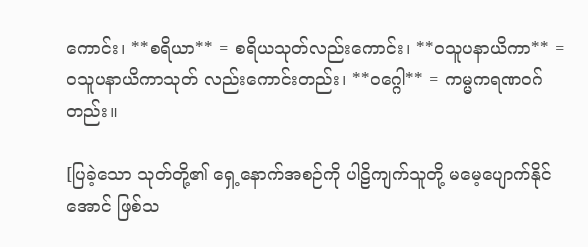ကောင်း၊ **စရိယာ** = စရိယသုတ်လည်းကောင်း၊ **ဝသူပနာယိကာ** = ဝသူပနာယိကာသုတ် လည်းကောင်းတည်း၊ **ဝဂ္ဂေါ** = ကမ္မကရဏဝဂ်တည်း။

[ပြခဲ့သော သုတ်တို့၏ ရှေ့နောက်အစဉ်ကို ပါဠိကျက်သူတို့ မမေ့ပျောက်နိုင်အောင် ဖြစ်သ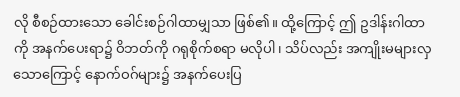လို စီစဉ်ထားသော ခေါင်းစဉ်ဂါထာမျှသာ ဖြစ်၏။ ထို့ကြောင့် ဤ ဥဒါန်းဂါထာကို အနက်ပေးရာ၌ ဝိဘတ်ကို ဂရုစိုက်စရာ မလိုပါ၊ သိပ်လည်း အကျိုးမများလှသောကြောင့် နောက်ဝဂ်များ၌ အနက်ပေးပြ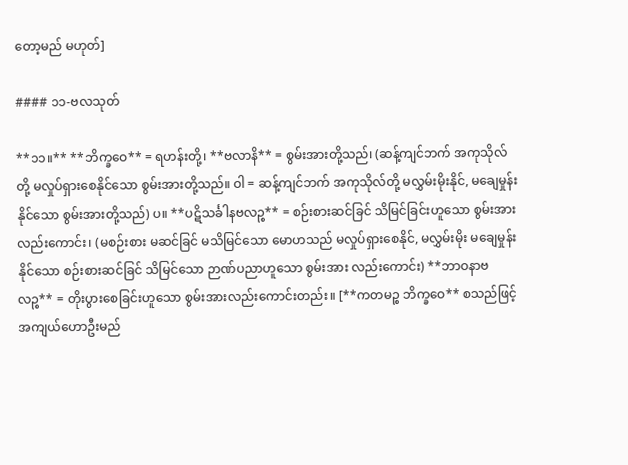တော့မည် မဟုတ်]

#### ၁၁-ဗလသုတ်

**၁၁။** **ဘိက္ခဝေ** = ရဟန်းတို့၊ **ဗလာနိ** = စွမ်းအားတို့သည်၊ (ဆန့်ကျင်ဘက် အကုသိုလ်တို့ မလှုပ်ရှားစေနိုင်သော စွမ်းအားတို့သည်။ ဝါ = ဆန့်ကျင်ဘက် အကုသိုလ်တို့ မလွှမ်းမိုးနိုင်, မချေမှုန်းနိုင်သော စွမ်းအားတို့သည်) ပ။ **ပဋိသင်္ခါနဗလဉ္စ** = စဉ်းစားဆင်ခြင် သိမြင်ခြင်းဟူသော စွမ်းအားလည်းကောင်း၊ (မစဉ်းစား မဆင်ခြင် မသိမြင်သော မောဟသည် မလှုပ်ရှားစေနိုင်, မလွှမ်းမိုး မချေမှုန်းနိုင်သော စဉ်းစားဆင်ခြင် သိမြင်သော ဉာဏ်ပညာဟူသော စွမ်းအား လည်းကောင်း) **ဘာဝနာဗလဉ္စ** = တိုးပွားစေခြင်းဟူသော စွမ်းအားလည်းကောင်းတည်း။ [**ကတမဉ္စ ဘိက္ခဝေ** စသည်ဖြင့် အကျယ်ဟောဦးမည်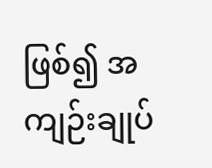ဖြစ်၍ အကျဉ်းချုပ်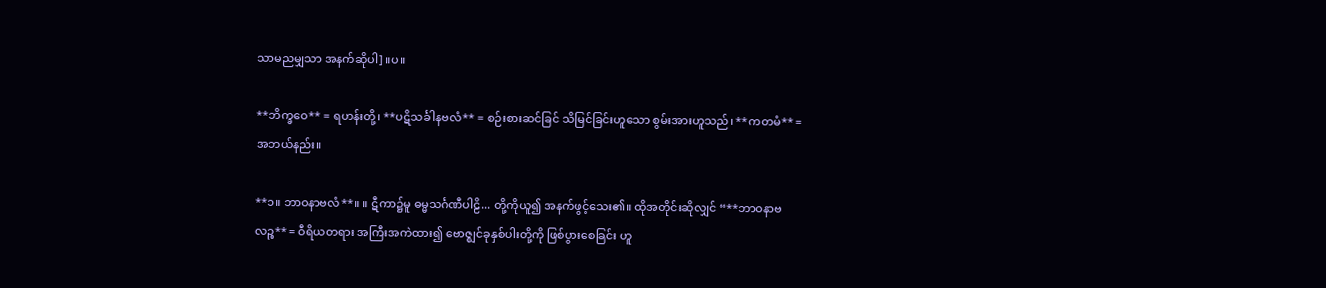သာမညမျှသာ အနက်ဆိုပါ] ။ပ။

**ဘိက္ခဝေ** = ရဟန်းတို့၊ **ပဋိသင်္ခါနဗလံ** = စဉ်းစားဆင်ခြင် သိမြင်ခြင်းဟူသော စွမ်းအားဟူသည်၊ **ကတမံ** = အဘယ်နည်း။

**၁။ ဘာဝနာဗလံ**။ ။ ဋီကာ၌မူ ဓမ္မသင်္ဂဏီပါဠိ... တို့ကိုယူ၍ အနက်ဖွင့်သေး၏။ ထိုအတိုင်းဆိုလျှင် “**ဘာဝနာဗလဉ္စ** = ဝီရိယတရား အကြီးအကဲထား၍ ဗောဇ္ဈင်ခုနှစ်ပါးတို့ကို ဖြစ်ပွားစေခြင်း ဟူ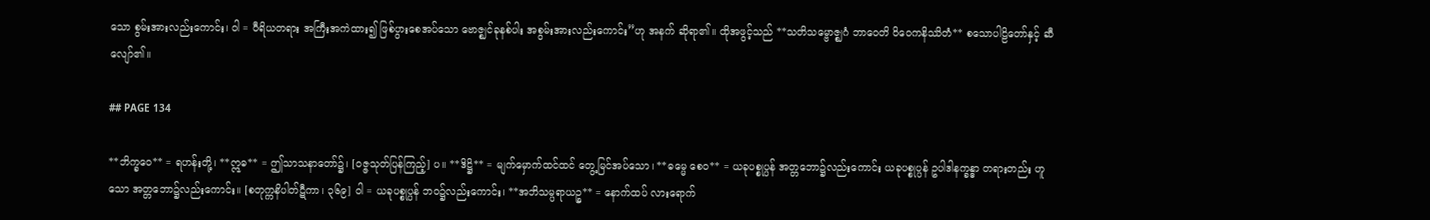သော စွမ်းအားလည်းကောင်း၊ ဝါ = ဝီရိယတရား အကြီးအကဲထား၍ ဖြစ်ပွားစေအပ်သော ဗောဇ္ဈင်ခုနစ်ပါး အစွမ်းအားလည်းကောင်း”ဟု အနက် ဆိုရာ၏။ ထိုအဖွင့်သည် **သတိသမ္ဗောဇ္ဈဂံ ဘာဝေတိ ဝိဝေကနိဿိတံ** စသောပါဠိတော်နှင့် ဆီလျော်၏။

## PAGE 134

**ဘိက္ခဝေ** = ရဟန်းတို့၊ **ဣဓ** = ဤသာသနာတော်၌၊ [ဝဇ္ဇသုတ်ပြန်ကြည့်] ပ။ **ဒိဋ္ဌိ** = မျက်မှောက်ထင်ထင် တွေ့မြင်အပ်သော၊ **ဓမ္မေ စေဝ** = ယခုပစ္စုပ္ပန် အတ္တဘော၌လည်းကောင်း ယခုပစ္စုပ္ပန် ဥပါဒါနက္ခန္ဓာ တရားတည်း ဟူသော အတ္တဘော၌လည်းကောင်း။ [စတုက္ကနိပါတ်ဋီကာ၊ ၃၆၉] ဝါ = ယခုပစ္စုပ္ပန် ဘဝ၌လည်းကောင်း၊ **အဘိသမ္ပရာယဉ္စ** = နောက်ထပ် လားရောက်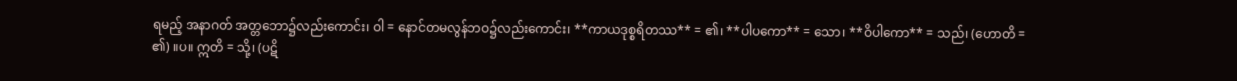ရမည့် အနာဂတ် အတ္တဘော၌လည်းကောင်း၊ ဝါ = နောင်တမလွန်ဘဝ၌လည်းကောင်း၊ **ကာယဒုစ္စရိတဿ** = ၏၊ **ပါပကော** = သော၊ **ဝိပါကော** = သည်၊ (ဟောတိ = ၏) ။ပ။ ဣတိ = သို့၊ (ပဋိ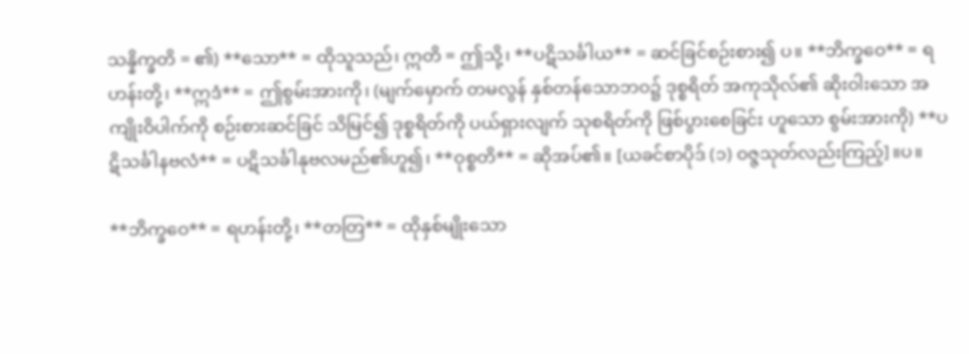သန္နိက္ခတိ = ၏) **သော** = ထိုသူသည်၊ ဣတိ = ဤသို့၊ **ပဋိသင်္ခါယ** = ဆင်ခြင်စဉ်းစား၍ ပ။ **ဘိက္ခဝေ** = ရဟန်းတို့၊ **ဣဒံ** = ဤစွမ်းအားကို၊ (မျက်မှောက် တမလွန် နှစ်တန်သောဘဝ၌ ဒုစ္စရိတ် အကုသိုလ်၏ ဆိုးဝါးသော အကျိုးဝိပါက်ကို စဉ်းစားဆင်ခြင် သိမြင်၍ ဒုစ္စရိတ်ကို ပယ်ရှားလျက် သုစရိတ်ကို ဖြစ်ပွားစေခြင်း ဟူသော စွမ်းအားကို) **ပဋိသင်္ခါနဗလံ** = ပဋိသင်္ခါနုဗလမည်၏ဟူ၍၊ **ဝုစ္စတိ** = ဆိုအပ်၏။ [ယခင်စာပိုဒ် (၁) ဝဇ္ဇသုတ်လည်းကြည့်]။ပ။

**ဘိက္ခဝေ** = ရဟန်းတို့၊ **တတြ** = ထိုနှစ်မျိုးသော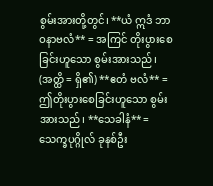စွမ်းအားတို့တွင်၊ **ယံ ဣဒံ ဘာဝနာဗလံ** = အကြင် တိုးပွားစေခြင်းဟူသော စွမ်းအားသည်၊ (အတ္ထိ = ရှိ၏) **ဧတံ ဗလံ** = ဤတိုးပွားစေခြင်းဟူသော စွမ်းအားသည်၊ **သေခါနံ** = သေက္ခပုဂ္ဂိုလ် ခုနစ်ဦး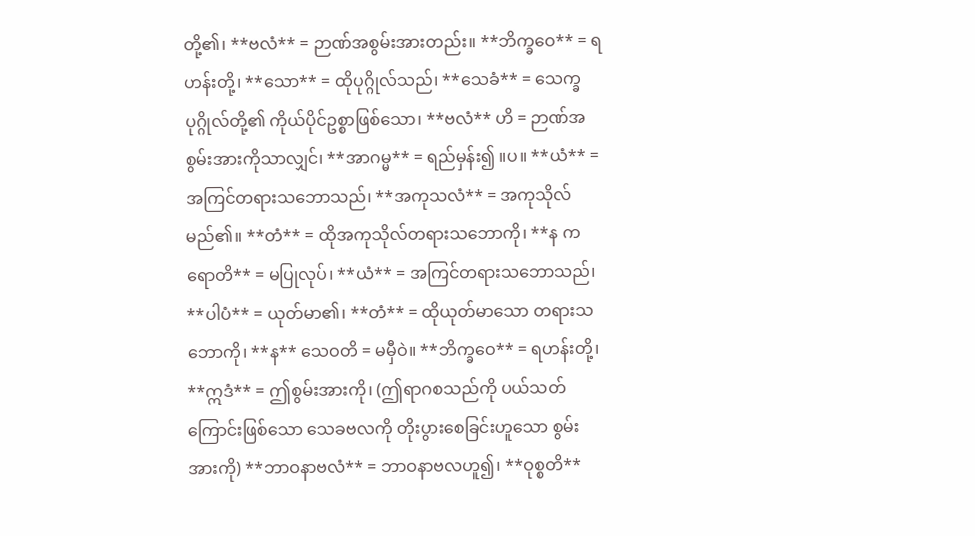တို့၏၊ **ဗလံ** = ဉာဏ်အစွမ်းအားတည်း။ **ဘိက္ခဝေ** = ရဟန်းတို့၊ **သော** = ထိုပုဂ္ဂိုလ်သည်၊ **သေခံ** = သေက္ခ ပုဂ္ဂိုလ်တို့၏ ကိုယ်ပိုင်ဥစ္စာဖြစ်သော၊ **ဗလံ** ဟိ = ဉာဏ်အစွမ်းအားကိုသာလျှင်၊ **အာဂမ္မ** = ရည်မှန်း၍ ။ပ။ **ယံ** = အကြင်တရားသဘောသည်၊ **အကုသလံ** = အကုသိုလ်မည်၏။ **တံ** = ထိုအကုသိုလ်တရားသဘောကို၊ **န ကရောတိ** = မပြုလုပ်၊ **ယံ** = အကြင်တရားသဘောသည်၊ **ပါပံ** = ယုတ်မာ၏၊ **တံ** = ထိုယုတ်မာသော တရားသဘောကို၊ **န** သေဝတိ = မမှီဝဲ။ **ဘိက္ခဝေ** = ရဟန်းတို့၊ **ဣဒံ** = ဤစွမ်းအားကို၊ (ဤရာဂစသည်ကို ပယ်သတ်ကြောင်းဖြစ်သော သေခဗလကို တိုးပွားစေခြင်းဟူသော စွမ်းအားကို) **ဘာဝနာဗလံ** = ဘာဝနာဗလဟူ၍၊ **ဝုစ္စတိ**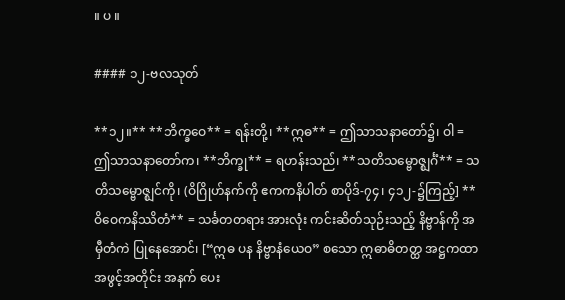။ ပ ။

#### ၁၂-ဗလသုတ်

**၁၂။** **ဘိက္ခဝေ** = ရန်းတို့၊ **ဣဓ** = ဤသာသနာတော်၌၊ ဝါ = ဤသာသနာတော်က၊ **ဘိက္ခု** = ရဟန်းသည်၊ **သတိသမ္ဗောဇ္ဈင်္ဂံ** = သတိသမ္ဗောဇ္ဈင်ကို၊ (ဝိဂြိုဟ်နက်ကို ဧကကနိပါတ် စာပိုဒ်-၇၄၊ ၄၁၂-၌ကြည့်] **ဝိဝေကနိဿိတံ** = သင်္ခတတရား အားလုံး ကင်းဆိတ်သုဉ်းသည့် နိဗ္ဗာန်ကို အမှီတံကဲ ပြုနေအောင်၊ [“ဣဓ ပန နိဗ္ဗာနံယေဝ” စသော ဣဓာဓိတတ္ထ အဋ္ဌကထာ အဖွင့်အတိုင်း အနက် ပေး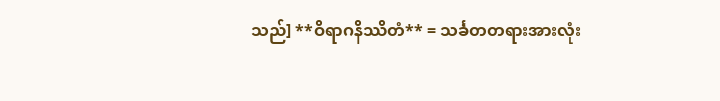သည်] **ဝိရာဂနိဿိတံ** = သင်္ခတတရားအားလုံး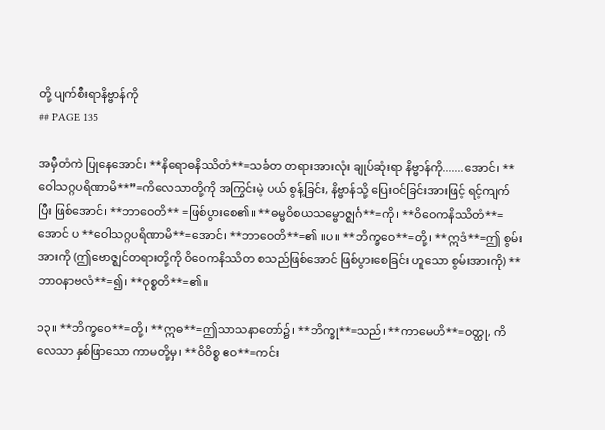တို့ ပျက်စီးရာနိဗ္ဗာန်ကို
## PAGE 135

အမှီတံကဲ ပြုနေအောင်၊ **နိရောဓနိဿိတံ**=သင်္ခတ တရားအားလုံး ချုပ်ဆုံးရာ နိဗ္ဗာန်ကို.......အောင်၊ **ဝေါသဂ္ဂပရိဏာမိ**”=ကိလေသာတို့ကို အကြွင်းမဲ့ ပယ် စွန့်ခြင်း, နိဗ္ဗာန်သို့ ပြေးဝင်ခြင်းအားဖြင့် ရင့်ကျက်ပြီး ဖြစ်အောင်၊ **ဘာဝေတိ** =ဖြစ်ပွားစေ၏။ **ဓမ္မဝိစယသမ္ဗောဇ္ဈင်္ဂ**=ကို၊ **ဝိဝေကနိဿိတံ**=အောင် ပ **ဝေါသဂ္ဂပရိဏာမိ**=အောင်၊ **ဘာဝေတိ**=၏ ။ပ။ **ဘိက္ခဝေ**=တို့၊ **ဣဒံ**=ဤ စွမ်းအားကို (ဤဗောဇ္ဈင်တရားတို့ကို ဝိဝေကနိဿိတ စသည်ဖြစ်အောင် ဖြစ်ပွားစေခြင်း ဟူသော စွမ်းအားကို) **ဘာဝနာဗလံ**=၍၊ **ဝုစ္စတိ**=၏။

၁၃။ **ဘိက္ခဝေ**=တို့၊ **ဣဓ**=ဤသာသနာတော်၌၊ **ဘိက္ခု**=သည်၊ **ကာမေဟိ**=ဝတ္ထု, ကိလေသာ နှစ်ဖြာသော ကာမတို့မှ၊ **ဝိဝိစ္စ ဧဝ**=ကင်း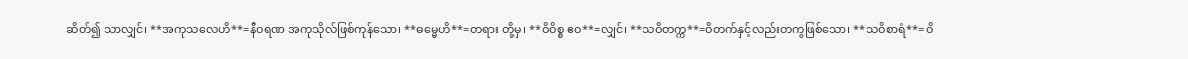ဆိတ်၍ သာလျှင်၊ **အကုသလေဟိ**=နီဝရဏ အကုသိုလ်ဖြစ်ကုန်သော၊ **ဓမ္မေဟိ**=တရား တို့မှ၊ **ဝိဝိစ္စ ဧဝ**=လျှင်၊ **သဝိတက္က**=ဝိတက်နှင့်လည်းတကွဖြစ်သော၊ **သဝိစာရံ**= ဝိ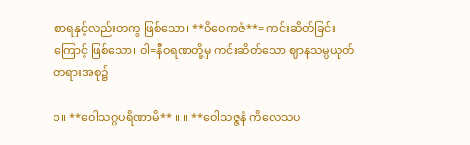စာရနှင့်လည်းတကွ ဖြစ်သော၊ **ဝိဝေကဇံ**= ကင်းဆိတ်ခြင်းကြောင့် ဖြစ်သော၊ ဝါ=နီဝရဏတို့မှ ကင်းဆိတ်သော ဈာနသမ္ပယုတ် တရားအစု၌

၁။ **ဝေါသဂ္ဂပရိဏာမိ** ။ ။ **ဝေါသဇ္ဇနံ ကိလေသပ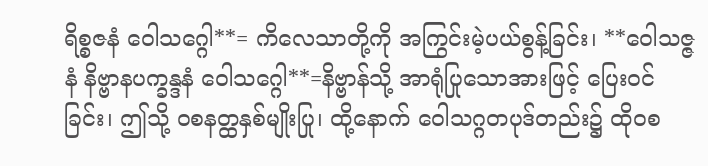ရိစ္စဇနံ ဝေါသဂ္ဂေါ**= ကိလေသာတို့ကို အကြွင်းမဲ့ပယ်စွန့်ခြင်း၊ **ဝေါသဇ္ဇနံ နိဗ္ဗာနပက္ခန္ဒနံ ဝေါသဂ္ဂေါ**=နိဗ္ဗာန်သို့ အာရုံပြုသောအားဖြင့် ပြေးဝင်ခြင်း၊ ဤသို့ ဝစနတ္ထနှစ်မျိုးပြု၊ ထို့နောက် ဝေါသဂ္ဂတပုဒ်တည်း၌ ထိုဝစ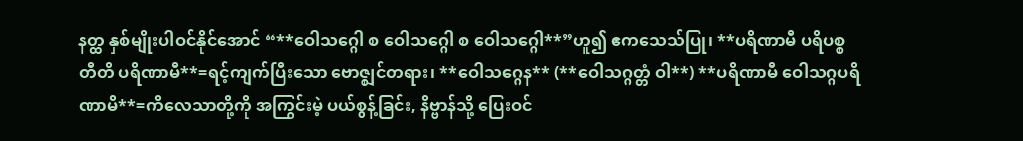နတ္ထ နှစ်မျိုးပါဝင်နိုင်အောင် “**ဝေါသဂ္ဂေါ စ ဝေါသဂ္ဂေါ စ ဝေါသဂ္ဂေါ**”ဟူ၍ ဧကသေသ်ပြု၊ **ပရိဏာမီ ပရိပစ္စတီတိ ပရိဏာမီ**=ရင့်ကျက်ပြီးသော ဗောဇ္ဈင်တရား၊ **ဝေါသဂ္ဂေန** (**ဝေါသဂ္ဂတ္တံ ဝါ**) **ပရိဏာမီ ဝေါသဂ္ဂပရိဏာမိ**=ကိလေသာတို့ကို အကြွင်းမဲ့ ပယ်စွန့်ခြင်း, နိဗ္ဗာန်သို့ ပြေးဝင်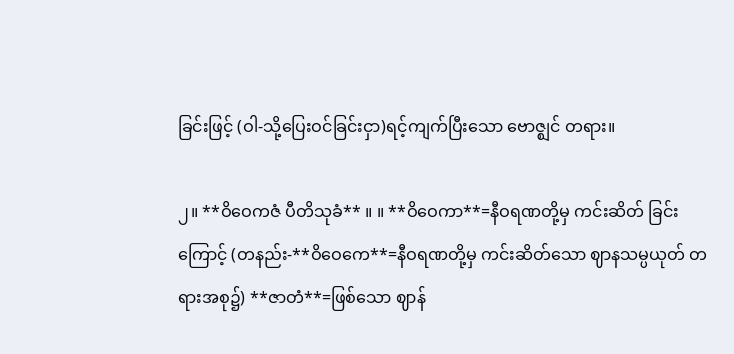ခြင်းဖြင့် (ဝါ-သို့ပြေးဝင်ခြင်းငှာ)ရင့်ကျက်ပြီးသော ဗောဇ္ဈင် တရား။

၂။ **ဝိဝေကဇံ ပီတိသုခံ** ။ ။ **ဝိဝေကာ**=နီဝရဏတို့မှ ကင်းဆိတ် ခြင်းကြောင့် (တနည်း-**ဝိဝေကေ**=နီဝရဏတို့မှ ကင်းဆိတ်သော ဈာနသမ္ပယုတ် တရားအစု၌) **ဇာတံ**=ဖြစ်သော ဈာန်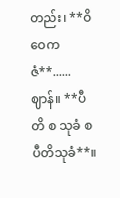တည်း၊ **ဝိဝေကဇံ**......ဈာန်။ **ပီတိ စ သုခံ စ ပီတိသုခံ**။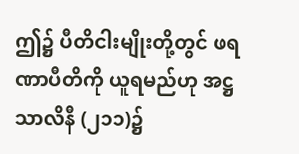ဤ၌ ပီတိငါးမျိုးတို့တွင် ဖရဏာပီတိကို ယူရမည်ဟု အဋ္ဌသာလိနီ (၂၁၁)၌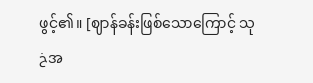ဖွင့်၏။ [ဈာန်ခန်းဖြစ်သောကြောင့် သုخအ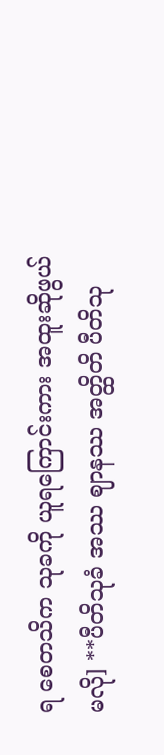ရ စေတသိက သုခကို ယူရကြောင်းကား အထူးဆိုဖွယ်မလို] **ပီတိသုခံ အဿ ဈာနဿ အတ္ထိတိ ပီတိသု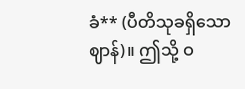ခံ** (ပီတိသုခရှိသောဈာန်)။ ဤသို့ ဝ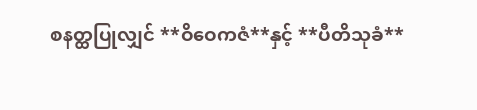စနတ္ထပြုလျှင် **ဝိဝေကဇံ**နှင့် **ပီတိသုခံ**